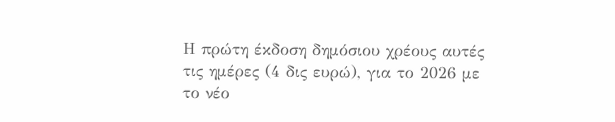Η πρώτη έκδοση δημόσιου χρέους αυτές τις ημέρες (4 δις ευρώ), για το 2026 με το νέο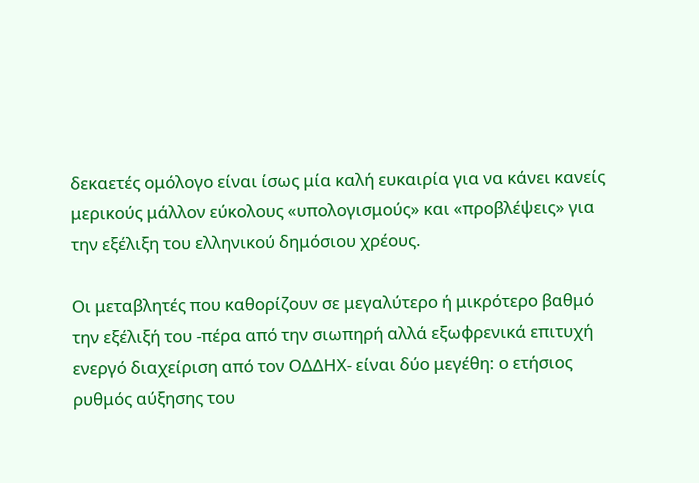δεκαετές ομόλογο είναι ίσως μία καλή ευκαιρία για να κάνει κανείς μερικούς μάλλον εύκολους «υπολογισμούς» και «προβλέψεις» για την εξέλιξη του ελληνικού δημόσιου χρέους.

Οι μεταβλητές που καθορίζουν σε μεγαλύτερο ή μικρότερο βαθμό την εξέλιξή του -πέρα από την σιωπηρή αλλά εξωφρενικά επιτυχή ενεργό διαχείριση από τον ΟΔΔΗΧ- είναι δύο μεγέθη: ο ετήσιος ρυθμός αύξησης του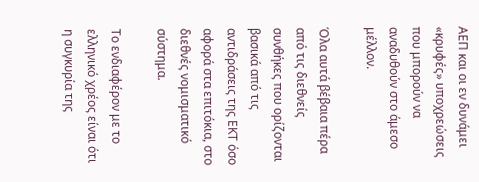ΑΕΠ και οι εν δυνάμει «κρυφές» υποχρεώσεις που μπορούν να αναδυθούν στο άμεσο μέλλον.

Όλα αυτά βέβαια πέρα από τις διεθνείς συνθήκες που ορίζονται βασικά από τις αντιδράσεις της ΕΚΤ όσο αφορά στα επιτόκια, στο διεθνές νομισματικό σύστημα.

Το ενδιαφέρον με το ελληνικό χρέος είναι ότι η συγκυρία της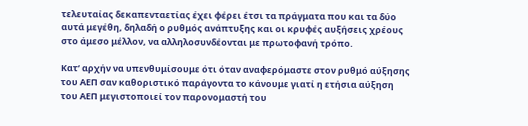τελευταίας δεκαπενταετίας έχει φέρει έτσι τα πράγματα που και τα δύο αυτά μεγέθη, δηλαδή ο ρυθμός ανάπτυξης και οι κρυφές αυξήσεις χρέους στο άμεσο μέλλον, να αλληλοσυνδέονται με πρωτοφανή τρόπο.

Κατ’ αρχήν να υπενθυμίσουμε ότι όταν αναφερόμαστε στον ρυθμό αύξησης του ΑΕΠ σαν καθοριστικό παράγοντα το κάνουμε γιατί η ετήσια αύξηση του ΑΕΠ μεγιστοποιεί τον παρονομαστή του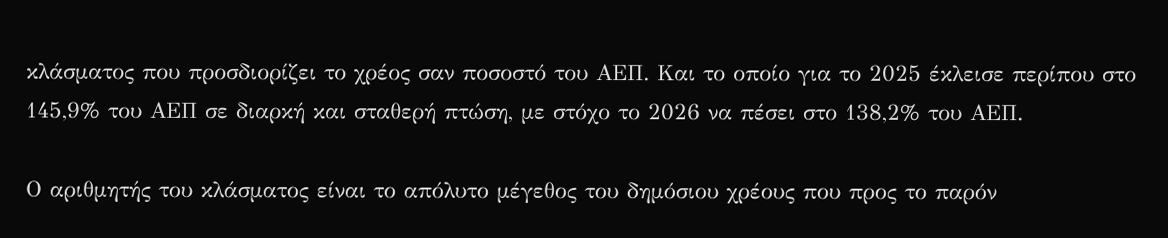κλάσματος που προσδιορίζει το χρέος σαν ποσοστό του ΑΕΠ. Και το οποίο για το 2025 έκλεισε περίπου στο 145,9% του ΑΕΠ σε διαρκή και σταθερή πτώση, με στόχο το 2026 να πέσει στο 138,2% του ΑΕΠ.

Ο αριθμητής του κλάσματος είναι το απόλυτο μέγεθος του δημόσιου χρέους που προς το παρόν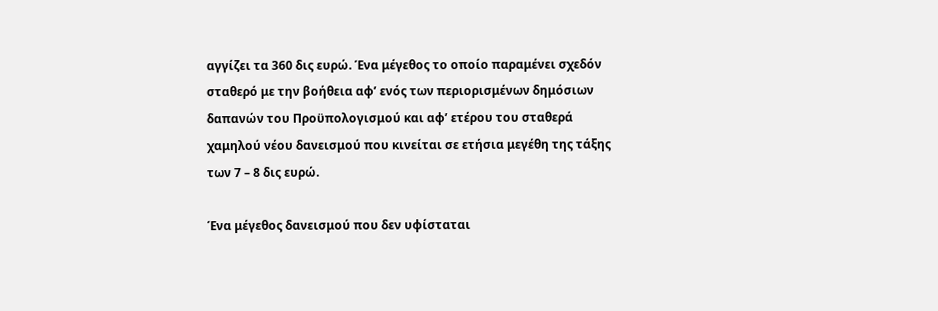αγγίζει τα 360 δις ευρώ. Ένα μέγεθος το οποίο παραμένει σχεδόν σταθερό με την βοήθεια αφ’ ενός των περιορισμένων δημόσιων δαπανών του Προϋπολογισμού και αφ’ ετέρου του σταθερά χαμηλού νέου δανεισμού που κινείται σε ετήσια μεγέθη της τάξης των 7 – 8 δις ευρώ.

Ένα μέγεθος δανεισμού που δεν υφίσταται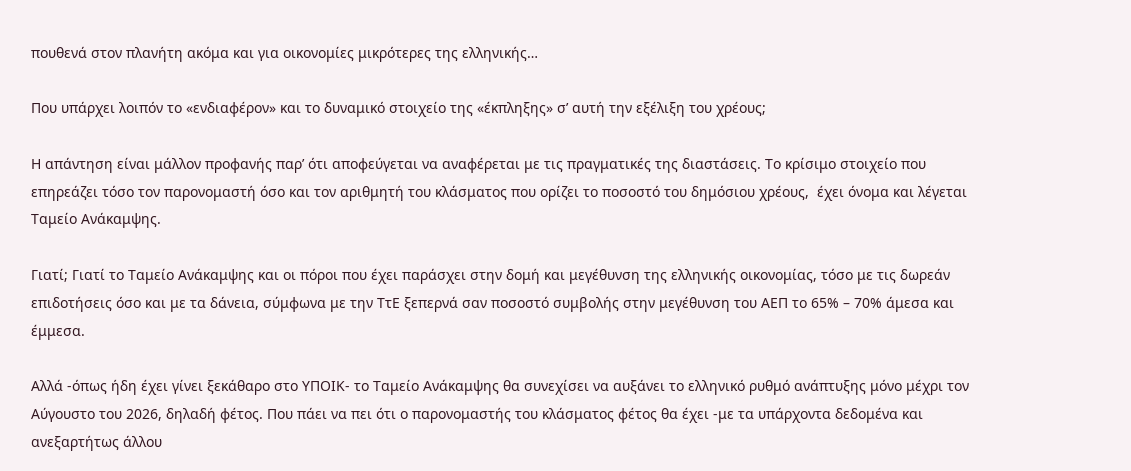πουθενά στον πλανήτη ακόμα και για οικονομίες μικρότερες της ελληνικής…

Που υπάρχει λοιπόν το «ενδιαφέρον» και το δυναμικό στοιχείο της «έκπληξης» σ’ αυτή την εξέλιξη του χρέους;

Η απάντηση είναι μάλλον προφανής παρ’ ότι αποφεύγεται να αναφέρεται με τις πραγματικές της διαστάσεις. Το κρίσιμο στοιχείο που επηρεάζει τόσο τον παρονομαστή όσο και τον αριθμητή του κλάσματος που ορίζει το ποσοστό του δημόσιου χρέους,  έχει όνομα και λέγεται Ταμείο Ανάκαμψης.

Γιατί; Γιατί το Ταμείο Ανάκαμψης και οι πόροι που έχει παράσχει στην δομή και μεγέθυνση της ελληνικής οικονομίας, τόσο με τις δωρεάν επιδοτήσεις όσο και με τα δάνεια, σύμφωνα με την ΤτΕ ξεπερνά σαν ποσοστό συμβολής στην μεγέθυνση του ΑΕΠ το 65% – 70% άμεσα και έμμεσα.

Αλλά -όπως ήδη έχει γίνει ξεκάθαρο στο ΥΠΟΙΚ- το Ταμείο Ανάκαμψης θα συνεχίσει να αυξάνει το ελληνικό ρυθμό ανάπτυξης μόνο μέχρι τον Αύγουστο του 2026, δηλαδή φέτος. Που πάει να πει ότι ο παρονομαστής του κλάσματος φέτος θα έχει -με τα υπάρχοντα δεδομένα και ανεξαρτήτως άλλου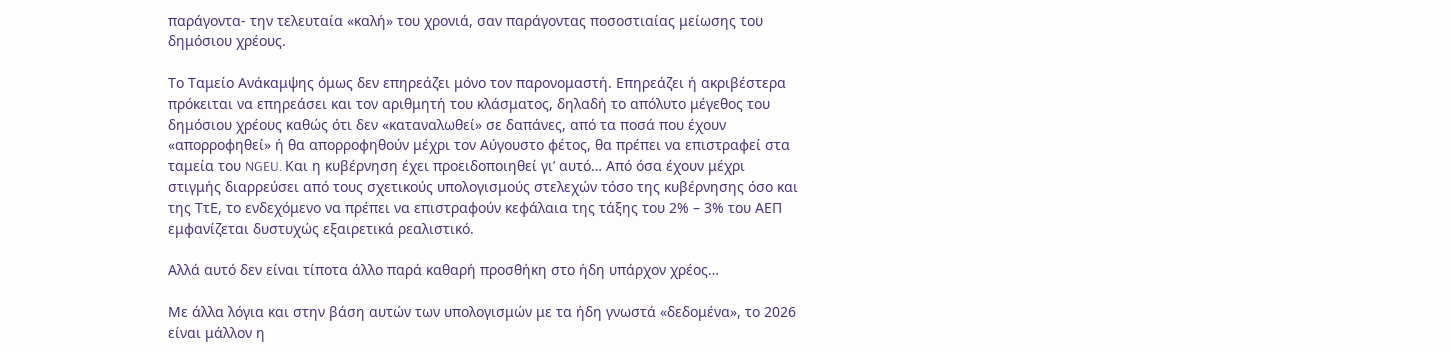παράγοντα- την τελευταία «καλή» του χρονιά, σαν παράγοντας ποσοστιαίας μείωσης του δημόσιου χρέους.

Το Ταμείο Ανάκαμψης όμως δεν επηρεάζει μόνο τον παρονομαστή. Επηρεάζει ή ακριβέστερα πρόκειται να επηρεάσει και τον αριθμητή του κλάσματος, δηλαδή το απόλυτο μέγεθος του δημόσιου χρέους καθώς ότι δεν «καταναλωθεί» σε δαπάνες, από τα ποσά που έχουν «απορροφηθεί» ή θα απορροφηθούν μέχρι τον Αύγουστο φέτος, θα πρέπει να επιστραφεί στα ταμεία του NGEU. Και η κυβέρνηση έχει προειδοποιηθεί γι’ αυτό… Από όσα έχουν μέχρι στιγμής διαρρεύσει από τους σχετικούς υπολογισμούς στελεχών τόσο της κυβέρνησης όσο και της ΤτΕ, το ενδεχόμενο να πρέπει να επιστραφούν κεφάλαια της τάξης του 2% – 3% του ΑΕΠ εμφανίζεται δυστυχώς εξαιρετικά ρεαλιστικό.

Αλλά αυτό δεν είναι τίποτα άλλο παρά καθαρή προσθήκη στο ήδη υπάρχον χρέος…

Με άλλα λόγια και στην βάση αυτών των υπολογισμών με τα ήδη γνωστά «δεδομένα», το 2026 είναι μάλλον η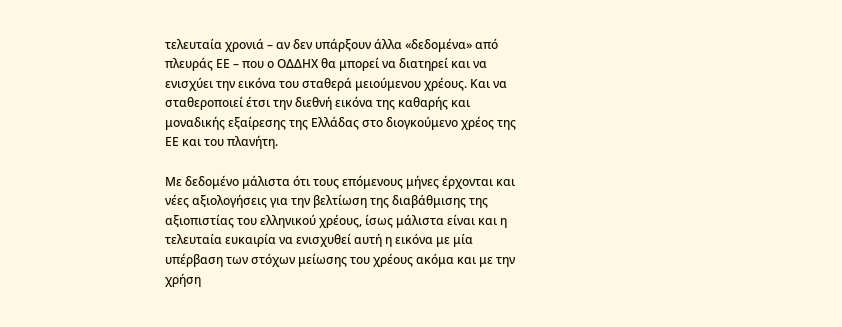τελευταία χρονιά – αν δεν υπάρξουν άλλα «δεδομένα» από πλευράς ΕΕ – που ο ΟΔΔΗΧ θα μπορεί να διατηρεί και να ενισχύει την εικόνα του σταθερά μειούμενου χρέους. Και να σταθεροποιεί έτσι την διεθνή εικόνα της καθαρής και μοναδικής εξαίρεσης της Ελλάδας στο διογκούμενο χρέος της ΕΕ και του πλανήτη.

Με δεδομένο μάλιστα ότι τους επόμενους μήνες έρχονται και νέες αξιολογήσεις για την βελτίωση της διαβάθμισης της αξιοπιστίας του ελληνικού χρέους, ίσως μάλιστα είναι και η τελευταία ευκαιρία να ενισχυθεί αυτή η εικόνα με μία υπέρβαση των στόχων μείωσης του χρέους ακόμα και με την χρήση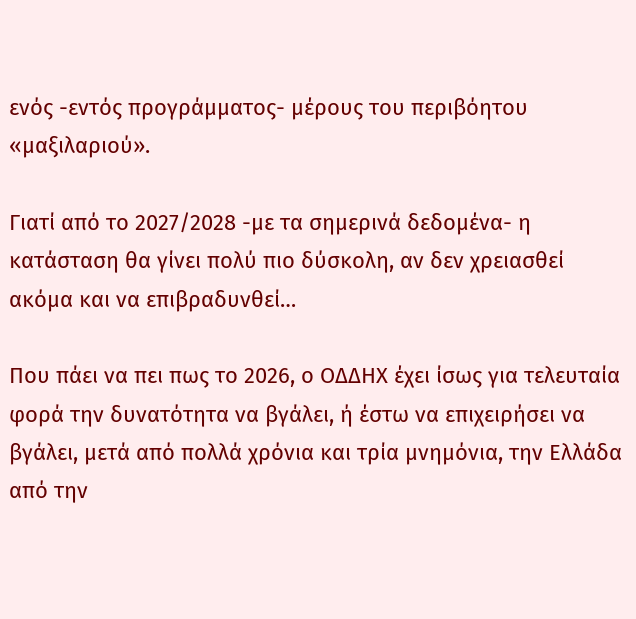ενός -εντός προγράμματος- μέρους του περιβόητου «μαξιλαριού».

Γιατί από το 2027/2028 -με τα σημερινά δεδομένα- η κατάσταση θα γίνει πολύ πιο δύσκολη, αν δεν χρειασθεί ακόμα και να επιβραδυνθεί…

Που πάει να πει πως το 2026, ο ΟΔΔΗΧ έχει ίσως για τελευταία φορά την δυνατότητα να βγάλει, ή έστω να επιχειρήσει να βγάλει, μετά από πολλά χρόνια και τρία μνημόνια, την Ελλάδα από την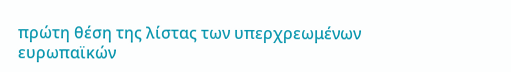πρώτη θέση της λίστας των υπερχρεωμένων ευρωπαϊκών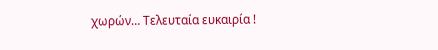χωρών… Τελευταία ευκαιρία !